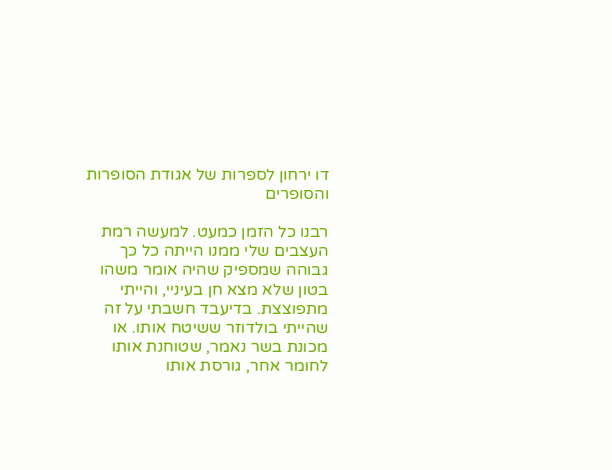דו ירחון לספרות של אגודת הסופרות והסופרים

רבנו כל הזמן כמעט. למעשה רמת העצבים שלי ממנו הייתה כל כך גבוהה שמספיק שהיה אומר משהו בטון שלא מצא חן בעיניי, והייתי מתפוצצת. בדיעבד חשבתי על זה שהייתי בולדוזר ששיטח אותו. או מכונת בשר נאמר, שטוחנת אותו לחומר אחר, גורסת אותו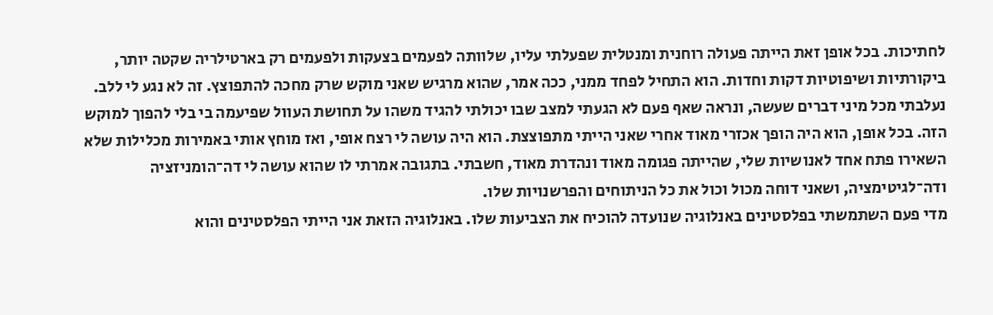לחתיכות. בכל אופן זאת הייתה פעולה רוחנית ומנטלית שפעלתי עליו, שלוותה לפעמים בצעקות ולפעמים רק בארטילריה שקטה יותר, ביקורתיות ושיפוטיות דקות וחדות. הוא התחיל לפחד ממני, ככה אמר, שהוא מרגיש שאני מוקש שרק מחכה להתפוצץ. זה לא נגע לי ללב. נעלבתי מכל מיני דברים שעשה, ונראה שאף פעם לא הגעתי למצב שבו יכולתי להגיד משהו על תחושת העוול שפיעמה בי בלי להפוך למוקש הזה. בכל אופן, הוא היה הופך אכזרי מאוד אחרי שאני הייתי מתפוצצת. הוא היה עושה לי רצח אופי, ואז מוחץ אותי באמירות מכלילות שלא השאירו פתח אחד לאנושיות שלי, שהייתה פגומה מאוד ונהדרת מאוד, חשבתי. בתגובה אמרתי לו שהוא עושה לי דה־הומניזציה ודה־לגיטימציה, ושאני דוחה מכול וכול את כל הניתוחים והפרשנויות שלו.
מדי פעם השתמשתי בפלסטינים באנלוגיה שנועדה להוכיח את הצביעות שלו. באנלוגיה הזאת אני הייתי הפלסטינים והוא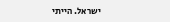ישראל. הייתי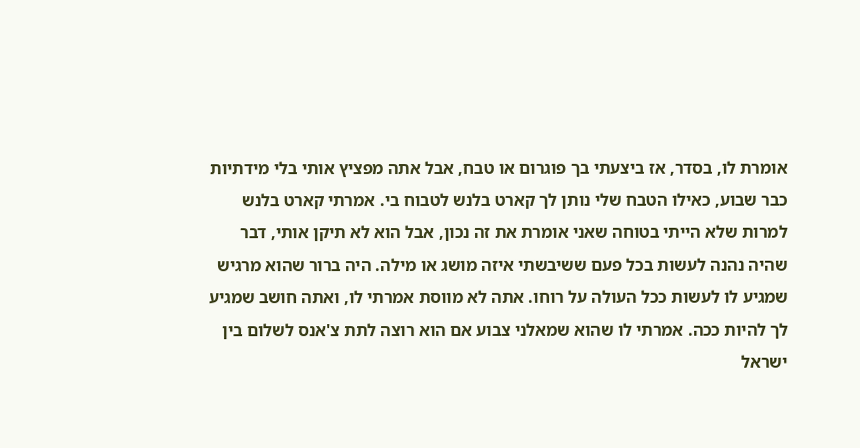אומרת לו, בסדר, אז ביצעתי בך פוגרום או טבח, אבל אתה מפציץ אותי בלי מידתיות כבר שבוע, כאילו הטבח שלי נותן לך קארט בלנש לטבוח בי. אמרתי קארט בלנש למרות שלא הייתי בטוחה שאני אומרת את זה נכון, אבל הוא לא תיקן אותי, דבר שהיה נהנה לעשות בכל פעם ששיבשתי איזה מושג או מילה. היה ברור שהוא מרגיש שמגיע לו לעשות ככל העולה על רוחו. אתה לא מווסת אמרתי לו, ואתה חושב שמגיע לך להיות ככה. אמרתי לו שהוא שמאלני צבוע אם הוא רוצה לתת צ'אנס לשלום בין ישראל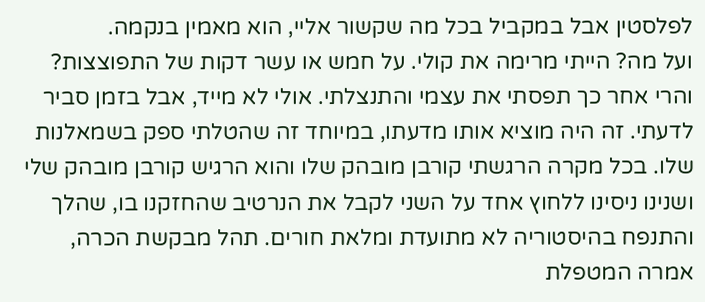לפלסטין אבל במקביל בכל מה שקשור אליי, הוא מאמין בנקמה.
ועל מה? הייתי מרימה את קולי. על חמש או עשר דקות של התפוצצות? והרי אחר כך תפסתי את עצמי והתנצלתי. אולי לא מייד, אבל בזמן סביר לדעתי. זה היה מוציא אותו מדעתו, במיוחד זה שהטלתי ספק בשמאלנות שלו. בכל מקרה הרגשתי קורבן מובהק שלו והוא הרגיש קורבן מובהק שלי ושנינו ניסינו ללחוץ אחד על השני לקבל את הנרטיב שהחזקנו בו, שהלך והתנפח בהיסטוריה לא מתועדת ומלאת חורים. תהל מבקשת הכרה, אמרה המטפלת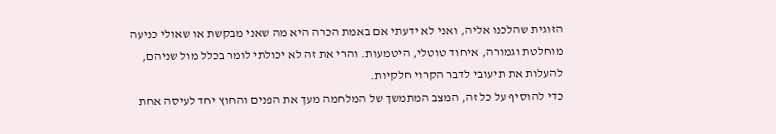הזוגית שהלכנו אליה, ואני לא ידעתי אם באמת הכרה היא מה שאני מבקשת או שאולי כניעה מוחלטת וגמורה, איחוד טוטלי, היטמעות. והרי את זה לא יכולתי לומר בכלל מול שניהם, להעלות את תיעובי לדבר הקרוי חלקיות.
כדי להוסיף על כל זה, המצב המתמשך של המלחמה מעך את הפנים והחוץ יחד לעיסה אחת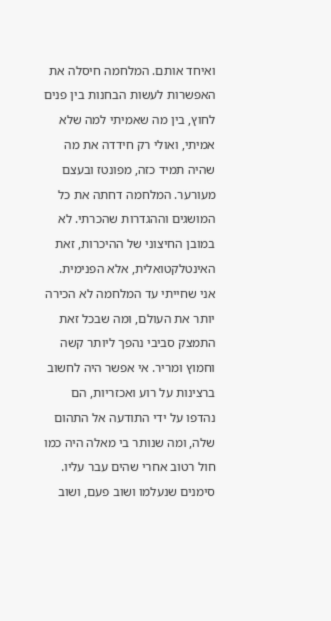ואיחד אותם. המלחמה חיסלה את האפשרות לעשות הבחנות בין פנים לחוץ, בין מה שאמיתי למה שלא אמיתי, ואולי רק חידדה את מה שהיה תמיד כזה, מפונטז ובעצם מעורער. המלחמה דחתה את כל המושגים וההגדרות שהכרתי. לא במובן החיצוני של ההיכרות, זאת האינטלקטואלית, אלא הפנימית. אני שחייתי עד המלחמה לא הכירה יותר את העולם, ומה שבכל זאת התמצק סביבי נהפך ליותר קשה וחמוץ ומריר. אי אפשר היה לחשוב ברצינות על רוע ואכזריות, הם נהדפו על ידי התודעה אל התהום שלה, ומה שנותר בי מאלה היה כמו חול רטוב אחרי שהים עבר עליו. סימנים שנעלמו ושוב פעם, ושוב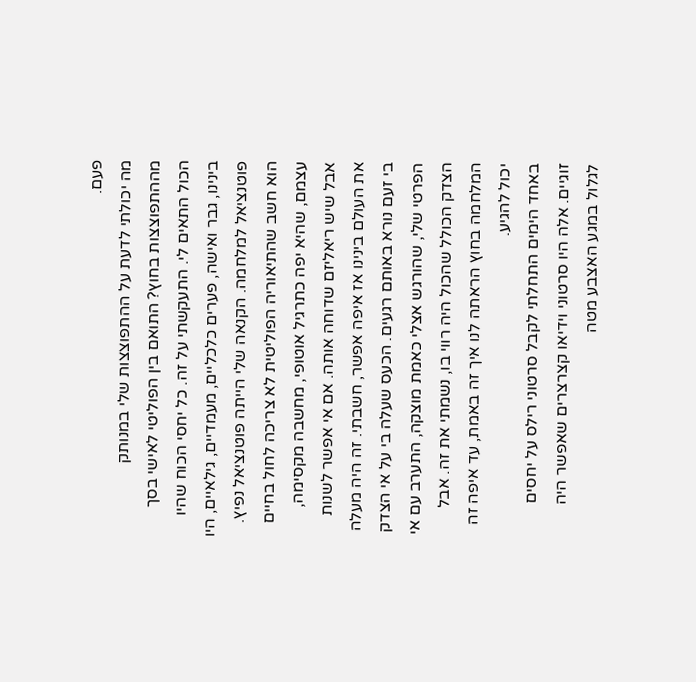פעם.
מה יכולתי לדעת על ההתפוצצות שלי במנותק מההתפוצצות בחוץ? התואם בין הפוליטי לאישי בסך הכול התאים לי. התעקשתי על זה. כל יחסי הכוח שהיו בינינו, גבר ואישה, פערים כלכליים, מעמדיים, גילאיים, היו פוטנציאל למלחמה. הקנאה שלי הייתה פוטנציאל נפיץ. הוא חשב שהתיאוריה הפוליטית לא צריכה לחול בחיים עצמם, שהיא יפה כתרגיל אוטופי, מחשבה מקסימה, אבל שיש ריאליזם שדוחה אותה. אם אי אפשר לשנות את העולם בינינו אז איפה אפשר, חשבתי. זה היה מעלה בי זעם נורא באותם רגעים. הכעס שעלה בי על אי הצדק הפרטי שלי, שהורגש אצלי כאמת מוצקה, התערב עם אי הצדק הכולל שהכול היה רווי בו, נשמתי את זה. אבל המלחמה בחוץ הראתה לנו איך זה באמת, עד איפה זה יכול להגיע.
באחד הימים התחלתי לקבל סרטוני רילס על יחסים זוגיים. אלה היו סרטוני וידיאו קצרצרים שאפשר היה לגלול במגע האצבע מטה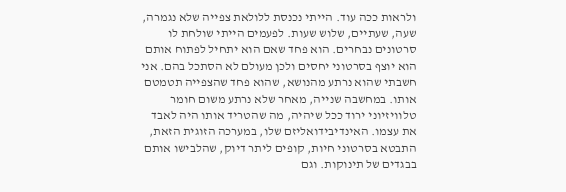ולראות ככה עוד. הייתי נכנסת ללולאת צפייה שלא נגמרה, שעה, שעתיים, שלוש שעות. לפעמים הייתי שולחת לו סרטונים נבחרים. הוא פחד שאם הוא יתחיל לפתוח אותם הוא יוצף בסרטוני יחסים ולכן מעולם לא הסתכל בהם. אני חשבתי שהוא נרתע מהנושא, שהוא פחד שהצפייה תטמטם אותו. במחשבה שנייה, מאחר שלא נרתע משום חומר טלוויזיוני ירוד ככל שיהיה, מה שהטריד אותו היה לאבד את עצמו. האינדיבידואליזם שלו, במערכה הזוגית הזאת, התבטא בסרטוני חיות, קופים ליתר דיוק, שהלבישו אותם בבגדים של תינוקות. וגם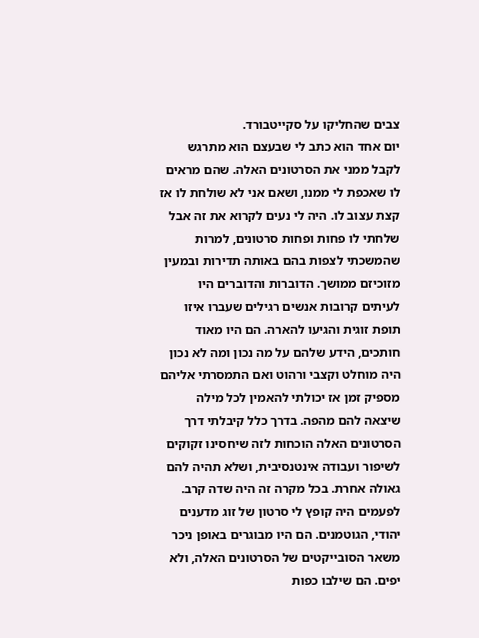צבים שהחליקו על סקייטבורד.
יום אחד הוא כתב לי שבעצם הוא מתרגש לקבל ממני את הסרטונים האלה. שהם מראים לו שאכפת לי ממנו, ושאם אני לא שולחת לו אז קצת עצוב לו. היה לי נעים לקרוא את זה אבל שלחתי לו פחות ופחות סרטונים, למרות שהמשכתי לצפות בהם באותה תדירות ובמעין מזוכיזם ממושך. הדוברות והדוברים היו לעיתים קרובות אנשים רגילים שעברו איזו תופת זוגית והגיעו להארה. הם היו מאוד חותכים, הידע שלהם על מה נכון ומה לא נכון היה מוחלט וקצבי ורהוט ואם התמסרתי אליהם מספיק זמן אז יכולתי להאמין לכל מילה שיצאה להם מהפה. בדרך כלל קיבלתי דרך הסרטונים האלה הוכחות לזה שיחסינו זקוקים לשיפור ועבודה אינטנסיבית, ושלא תהיה להם גאולה אחרת. בכל מקרה זה היה שדה קרב.
לפעמים היה קופץ לי סרטון של זוג מדענים יהודי, הגוטמנים. הם היו מבוגרים באופן ניכר משאר הסובייקטים של הסרטונים האלה, ולא יפים. הם שילבו כפות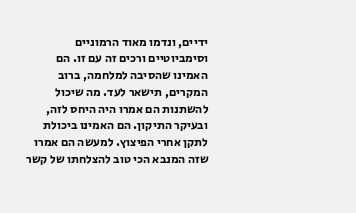ידיים, ונדמו מאוד הרמוניים וסימביוטיים ורכים זה עם זו. הם האמינו שהסיבה למלחמה, ברוב המקרים, תישאר לעד. מה שיכול להשתנות הם אמרו היה היחס לזה, ובעיקר התיקון. הם האמינו ביכולת לתקן אחרי הפיצוץ. למעשה הם אמרו שזה המנבא הכי טוב להצלחתו של קשר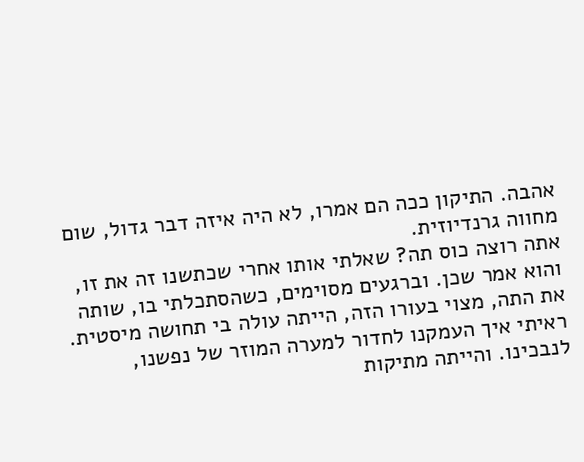אהבה. התיקון ככה הם אמרו, לא היה איזה דבר גדול, שום מחווה גרנדיוזית.
אתה רוצה כוס תה? שאלתי אותו אחרי שכתשנו זה את זו, והוא אמר שכן. וברגעים מסוימים, כשהסתכלתי בו, שותה את התה, מצוי בעורו הזה, הייתה עולה בי תחושה מיסטית. ראיתי איך העמקנו לחדור למערה המוזר של נפשנו, לנבכינו. והייתה מתיקות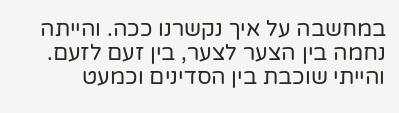במחשבה על איך נקשרנו ככה. והייתה נחמה בין הצער לצער, בין זעם לזעם. והייתי שוכבת בין הסדינים וכמעט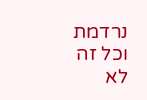נרדמת וכל זה לא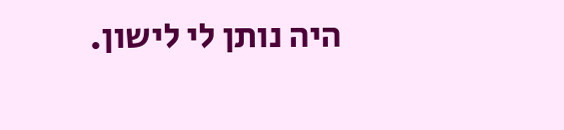היה נותן לי לישון.